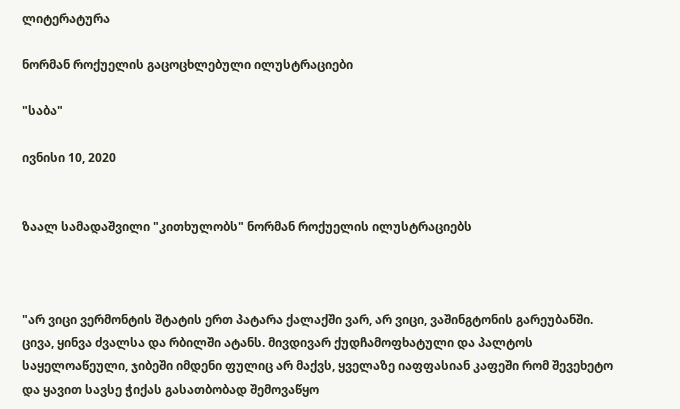ლიტერატურა

ნორმან როქუელის გაცოცხლებული ილუსტრაციები

"საბა"

ივნისი 10, 2020


ზაალ სამადაშვილი "კითხულობს" ნორმან როქუელის ილუსტრაციებს



"არ ვიცი ვერმონტის შტატის ერთ პატარა ქალაქში ვარ, არ ვიცი, ვაშინგტონის გარეუბანში. ცივა, ყინვა ძვალსა და რბილში ატანს. მივდივარ ქუდჩამოფხატული და პალტოს საყელოაწეული, ჯიბეში იმდენი ფულიც არ მაქვს, ყველაზე იაფფასიან კაფეში რომ შევეხეტო და ყავით სავსე ჭიქას გასათბობად შემოვაწყო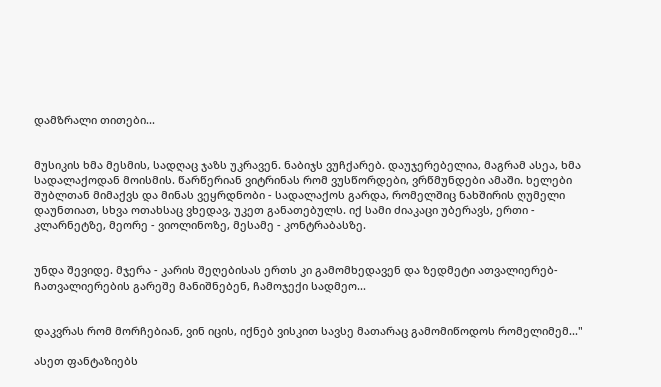დამზრალი თითები...


მუსიკის ხმა მესმის, სადღაც ჯაზს უკრავენ. ნაბიჯს ვუჩქარებ. დაუჯერებელია, მაგრამ ასეა, ხმა სადალაქოდან მოისმის. წარწერიან ვიტრინას რომ ვუსწორდები, ვრწმუნდები ამაში. ხელები შუბლთან მიმაქვს და მინას ვეყრდნობი - სადალაქოს გარდა, რომელშიც ნახშირის ღუმელი დაუნთიათ, სხვა ოთახსაც ვხედავ, უკეთ განათებულს. იქ სამი ძიაკაცი უბერავს, ერთი - კლარნეტზე, მეორე - ვიოლინოზე, მესამე - კონტრაბასზე.


უნდა შევიდე. მჯერა - კარის შეღებისას ერთს კი გამომხედავენ და ზედმეტი ათვალიერებ-ჩათვალიერების გარეშე მანიშნებენ, ჩამოჯექი სადმეო...


დაკვრას რომ მორჩებიან, ვინ იცის, იქნებ ვისკით სავსე მათარაც გამომიწოდოს რომელიმემ..."

ასეთ ფანტაზიებს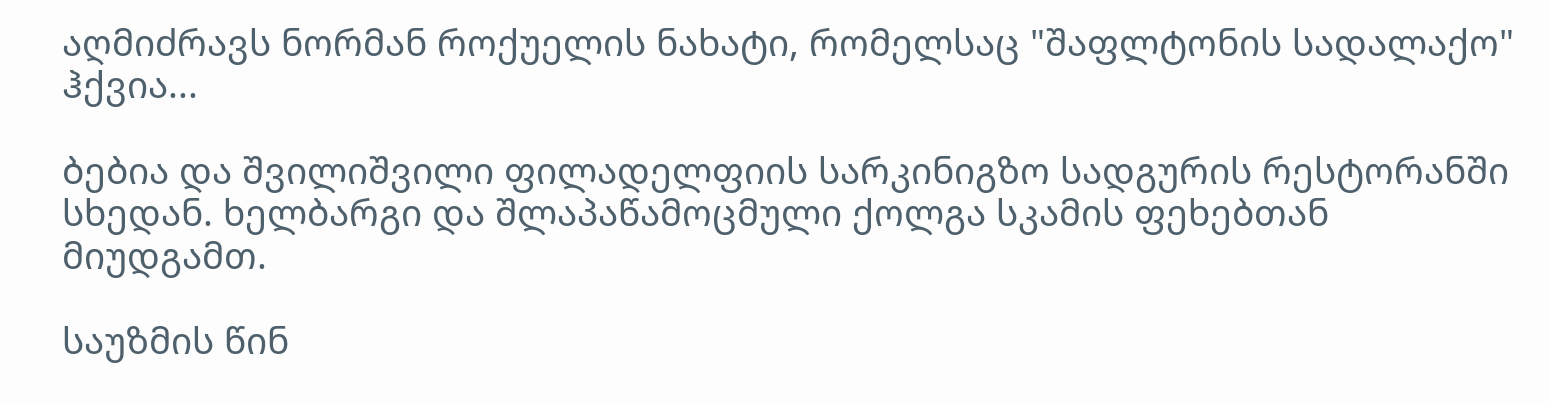აღმიძრავს ნორმან როქუელის ნახატი, რომელსაც "შაფლტონის სადალაქო" ჰქვია...

ბებია და შვილიშვილი ფილადელფიის სარკინიგზო სადგურის რესტორანში სხედან. ხელბარგი და შლაპაწამოცმული ქოლგა სკამის ფეხებთან მიუდგამთ.

საუზმის წინ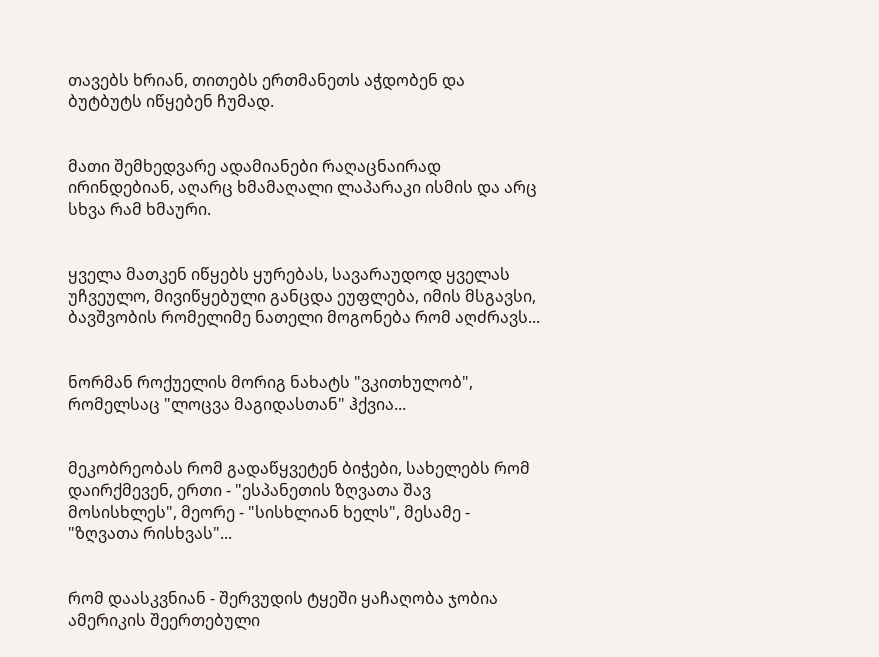თავებს ხრიან, თითებს ერთმანეთს აჭდობენ და ბუტბუტს იწყებენ ჩუმად.


მათი შემხედვარე ადამიანები რაღაცნაირად ირინდებიან, აღარც ხმამაღალი ლაპარაკი ისმის და არც სხვა რამ ხმაური.


ყველა მათკენ იწყებს ყურებას, სავარაუდოდ ყველას უჩვეულო, მივიწყებული განცდა ეუფლება, იმის მსგავსი, ბავშვობის რომელიმე ნათელი მოგონება რომ აღძრავს...


ნორმან როქუელის მორიგ ნახატს "ვკითხულობ", რომელსაც "ლოცვა მაგიდასთან" ჰქვია...


მეკობრეობას რომ გადაწყვეტენ ბიჭები, სახელებს რომ დაირქმევენ, ერთი - "ესპანეთის ზღვათა შავ მოსისხლეს", მეორე - "სისხლიან ხელს", მესამე - "ზღვათა რისხვას"...


რომ დაასკვნიან - შერვუდის ტყეში ყაჩაღობა ჯობია ამერიკის შეერთებული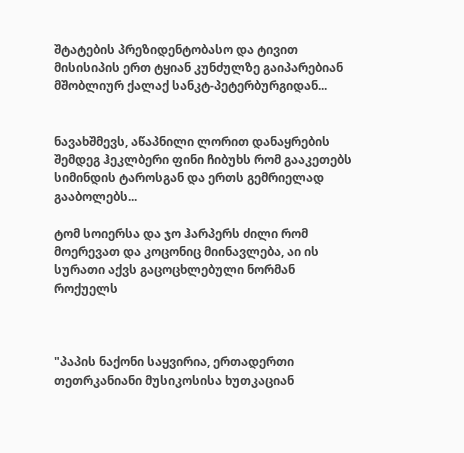შტატების პრეზიდენტობასო და ტივით მისისიპის ერთ ტყიან კუნძულზე გაიპარებიან მშობლიურ ქალაქ სანკტ-პეტერბურგიდან...


ნავახშმევს, აწაპნილი ლორით დანაყრების შემდეგ ჰეკლბერი ფინი ჩიბუხს რომ გააკეთებს სიმინდის ტაროსგან და ერთს გემრიელად გააბოლებს...

ტომ სოიერსა და ჯო ჰარპერს ძილი რომ მოერევათ და კოცონიც მიინავლება, აი ის სურათი აქვს გაცოცხლებული ნორმან როქუელს



"პაპის ნაქონი საყვირია, ერთადერთი თეთრკანიანი მუსიკოსისა ხუთკაციან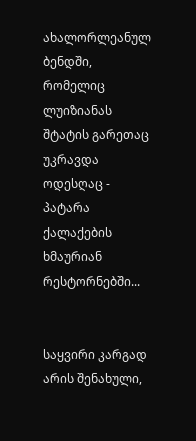ახალორლეანულ ბენდში, რომელიც ლუიზიანას შტატის გარეთაც უკრავდა ოდესღაც - პატარა ქალაქების ხმაურიან რესტორნებში...


საყვირი კარგად არის შენახული,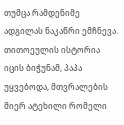თუმცა რამდენიმე ადგილას ნაკაწრი ემჩნევა. თითოეულის ისტორია იცის ბიჭუნამ, პაპა უყვებოდა, მთვრალების მიერ ატეხილი რომელი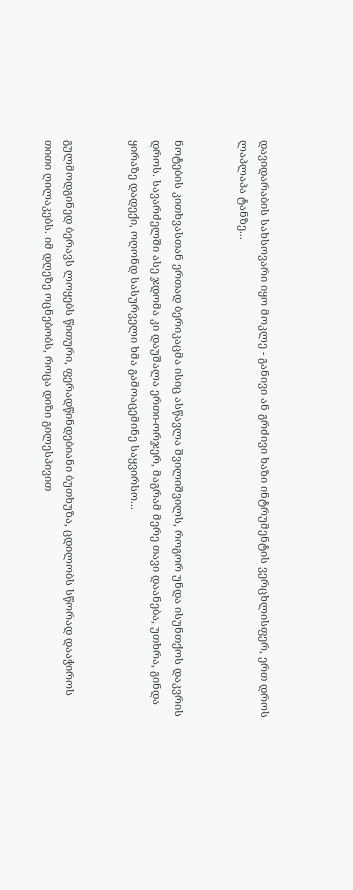დავიდარაბის სახსოვარი იყო მოკლე - განივი ან გრძივი ხაზი ინტრუმენტის ვერცხლისფერ, ერთ დროს ლაპლაპა ტანზე...


ნოტების კითხვასთან ერთად ბერიკაცმა ისიც ასწავლა შვილიშვილს, როგორ უნდა ისუნთქოს დაკვრის დროს. სავარძელში ასე ჯდომა კი დაუშალა ერთი-ორჯერ, მაგრამ მერე თავი დაანება, უთხრა, გინდა ყირაზე დადექი, ოღონდ სასურველი ხმა გამოაცემინე საყვირსო...


გულმოდგინედ ბერავს ლოყებს წითური, ფერადწინდებიანი ბუთხუზა, ცდილობს სწორად დააჭიროს თითი ღილაკებს. იმ დღეზე ოცნებობს, როცა დიზი გილესპივით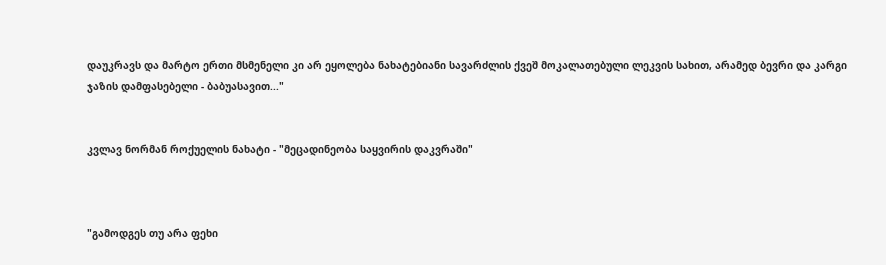დაუკრავს და მარტო ერთი მსმენელი კი არ ეყოლება ნახატებიანი სავარძლის ქვეშ მოკალათებული ლეკვის სახით, არამედ ბევრი და კარგი ჯაზის დამფასებელი - ბაბუასავით..."


კვლავ ნორმან როქუელის ნახატი - "მეცადინეობა საყვირის დაკვრაში"



"გამოდგეს თუ არა ფეხი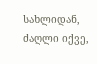სახლიდან, ძაღლი იქვე,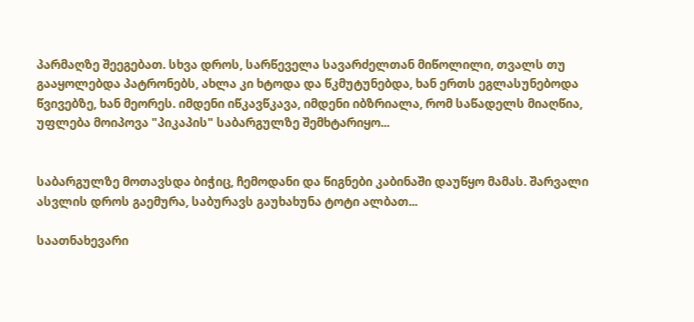პარმაღზე შეეგებათ. სხვა დროს, სარწეველა სავარძელთან მიწოლილი, თვალს თუ გააყოლებდა პატრონებს, ახლა კი ხტოდა და წკმუტუნებდა, ხან ერთს ეგლასუნებოდა წვივებზე, ხან მეორეს. იმდენი იწკავწკავა, იმდენი იბზრიალა, რომ საწადელს მიაღწია, უფლება მოიპოვა "პიკაპის" საბარგულზე შემხტარიყო...


საბარგულზე მოთავსდა ბიჭიც, ჩემოდანი და წიგნები კაბინაში დაუწყო მამას. შარვალი ასვლის დროს გაემურა, საბურავს გაუხახუნა ტოტი ალბათ...

საათნახევარი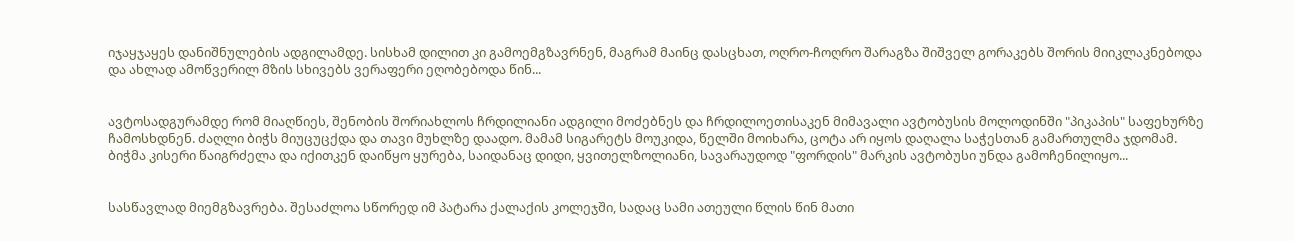იჯაყჯაყეს დანიშნულების ადგილამდე. სისხამ დილით კი გამოემგზავრნენ, მაგრამ მაინც დასცხათ, ოღრო-ჩოღრო შარაგზა შიშველ გორაკებს შორის მიიკლაკნებოდა და ახლად ამოწვერილ მზის სხივებს ვერაფერი ეღობებოდა წინ...


ავტოსადგურამდე რომ მიაღწიეს, შენობის შორიახლოს ჩრდილიანი ადგილი მოძებნეს და ჩრდილოეთისაკენ მიმავალი ავტობუსის მოლოდინში "პიკაპის" საფეხურზე ჩამოსხდნენ. ძაღლი ბიჭს მიუცუცქდა და თავი მუხლზე დაადო. მამამ სიგარეტს მოუკიდა, წელში მოიხარა, ცოტა არ იყოს დაღალა საჭესთან გამართულმა ჯდომამ. ბიჭმა კისერი წაიგრძელა და იქითკენ დაიწყო ყურება, საიდანაც დიდი, ყვითელზოლიანი, სავარაუდოდ "ფორდის" მარკის ავტობუსი უნდა გამოჩენილიყო...


სასწავლად მიემგზავრება. შესაძლოა სწორედ იმ პატარა ქალაქის კოლეჯში, სადაც სამი ათეული წლის წინ მათი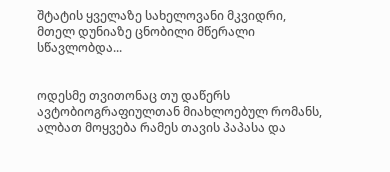შტატის ყველაზე სახელოვანი მკვიდრი, მთელ დუნიაზე ცნობილი მწერალი სწავლობდა...


ოდესმე თვითონაც თუ დაწერს ავტობიოგრაფიულთან მიახლოებულ რომანს, ალბათ მოყვება რამეს თავის პაპასა და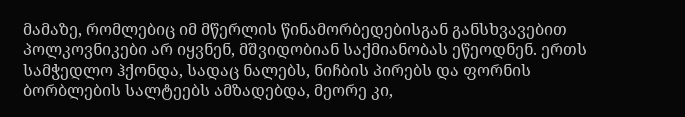მამაზე, რომლებიც იმ მწერლის წინამორბედებისგან განსხვავებით პოლკოვნიკები არ იყვნენ, მშვიდობიან საქმიანობას ეწეოდნენ. ერთს სამჭედლო ჰქონდა, სადაც ნალებს, ნიჩბის პირებს და ფორნის ბორბლების სალტეებს ამზადებდა, მეორე კი,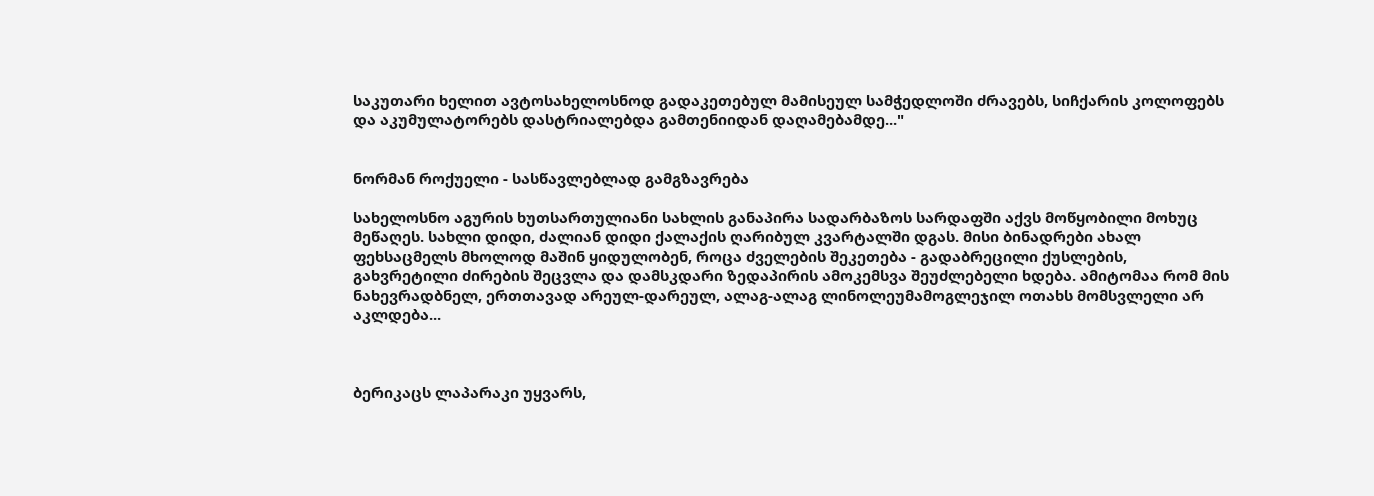საკუთარი ხელით ავტოსახელოსნოდ გადაკეთებულ მამისეულ სამჭედლოში ძრავებს, სიჩქარის კოლოფებს და აკუმულატორებს დასტრიალებდა გამთენიიდან დაღამებამდე..."


ნორმან როქუელი - სასწავლებლად გამგზავრება

სახელოსნო აგურის ხუთსართულიანი სახლის განაპირა სადარბაზოს სარდაფში აქვს მოწყობილი მოხუც მეწაღეს. სახლი დიდი, ძალიან დიდი ქალაქის ღარიბულ კვარტალში დგას. მისი ბინადრები ახალ ფეხსაცმელს მხოლოდ მაშინ ყიდულობენ, როცა ძველების შეკეთება - გადაბრეცილი ქუსლების, გახვრეტილი ძირების შეცვლა და დამსკდარი ზედაპირის ამოკემსვა შეუძლებელი ხდება. ამიტომაა რომ მის ნახევრადბნელ, ერთთავად არეულ-დარეულ, ალაგ-ალაგ ლინოლეუმამოგლეჯილ ოთახს მომსვლელი არ აკლდება...



ბერიკაცს ლაპარაკი უყვარს,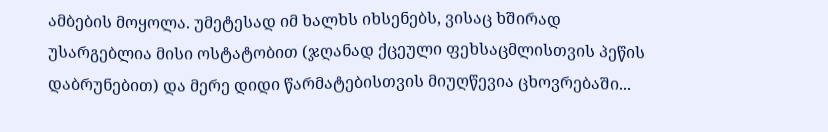ამბების მოყოლა. უმეტესად იმ ხალხს იხსენებს, ვისაც ხშირად უსარგებლია მისი ოსტატობით (ჯღანად ქცეული ფეხსაცმლისთვის პეწის დაბრუნებით) და მერე დიდი წარმატებისთვის მიუღწევია ცხოვრებაში...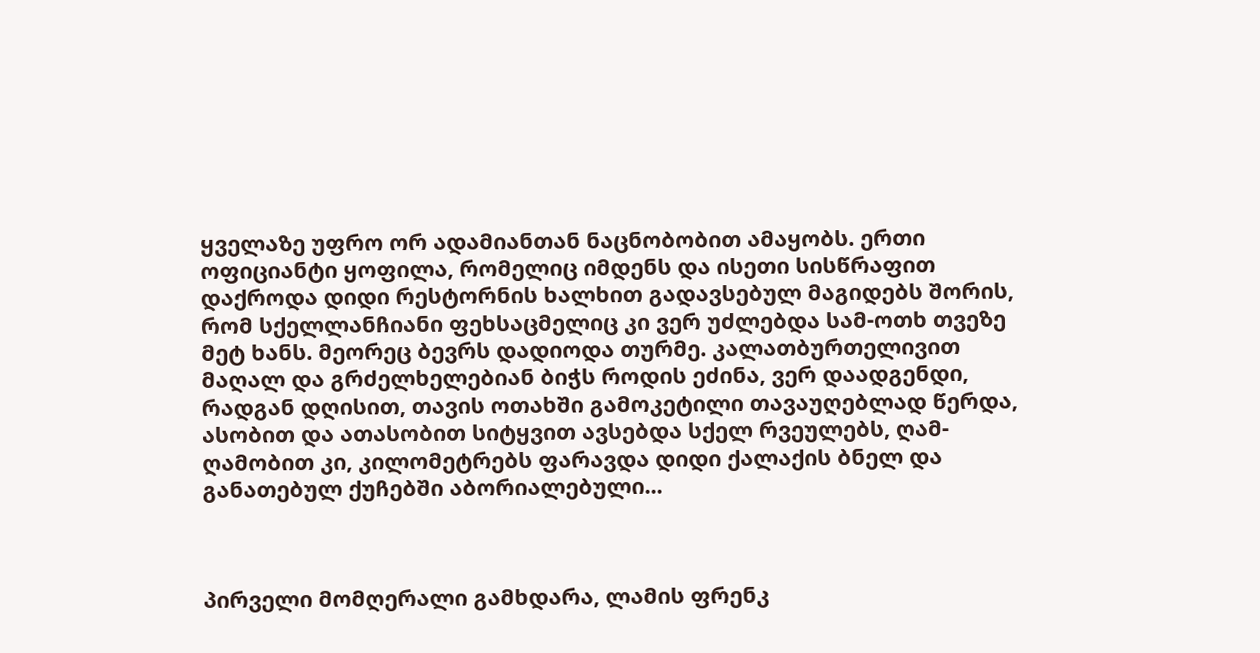ყველაზე უფრო ორ ადამიანთან ნაცნობობით ამაყობს. ერთი ოფიციანტი ყოფილა, რომელიც იმდენს და ისეთი სისწრაფით დაქროდა დიდი რესტორნის ხალხით გადავსებულ მაგიდებს შორის, რომ სქელლანჩიანი ფეხსაცმელიც კი ვერ უძლებდა სამ-ოთხ თვეზე მეტ ხანს. მეორეც ბევრს დადიოდა თურმე. კალათბურთელივით მაღალ და გრძელხელებიან ბიჭს როდის ეძინა, ვერ დაადგენდი, რადგან დღისით, თავის ოთახში გამოკეტილი თავაუღებლად წერდა, ასობით და ათასობით სიტყვით ავსებდა სქელ რვეულებს, ღამ-ღამობით კი, კილომეტრებს ფარავდა დიდი ქალაქის ბნელ და განათებულ ქუჩებში აბორიალებული...



პირველი მომღერალი გამხდარა, ლამის ფრენკ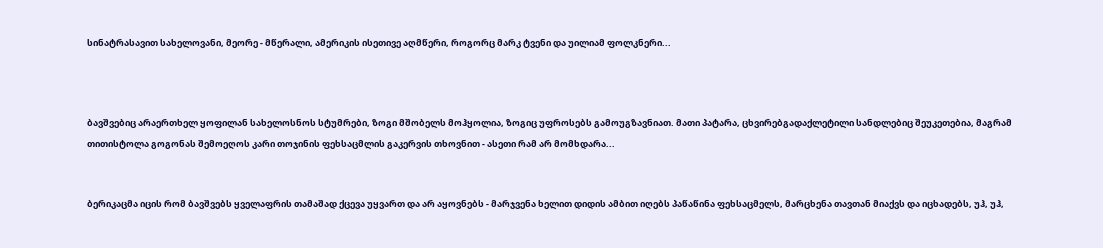სინატრასავით სახელოვანი, მეორე - მწერალი, ამერიკის ისეთივე აღმწერი, როგორც მარკ ტვენი და უილიამ ფოლკნერი...



ბავშვებიც არაერთხელ ყოფილან სახელოსნოს სტუმრები, ზოგი მშობელს მოჰყოლია, ზოგიც უფროსებს გამოუგზავნიათ. მათი პატარა, ცხვირებგადაქლეტილი სანდლებიც შეუკეთებია, მაგრამ თითისტოლა გოგონას შემოეღოს კარი თოჯინის ფეხსაცმლის გაკერვის თხოვნით - ასეთი რამ არ მომხდარა...


ბერიკაცმა იცის რომ ბავშვებს ყველაფრის თამაშად ქცევა უყვართ და არ აყოვნებს - მარჯვენა ხელით დიდის ამბით იღებს პაწაწინა ფეხსაცმელს, მარცხენა თავთან მიაქვს და იცხადებს, უჰ, უჰ,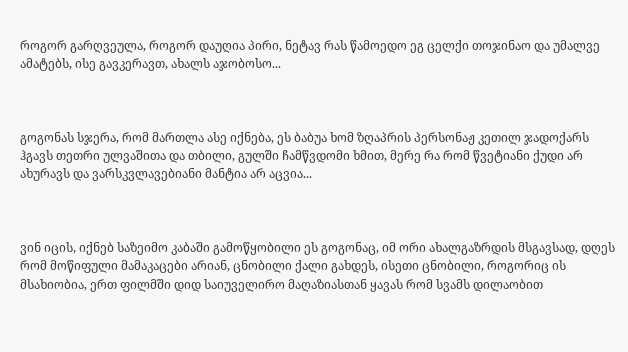როგორ გარღვეულა, როგორ დაუღია პირი, ნეტავ რას წამოედო ეგ ცელქი თოჯინაო და უმალვე ამატებს, ისე გავკერავთ, ახალს აჯობოსო...



გოგონას სჯერა, რომ მართლა ასე იქნება, ეს ბაბუა ხომ ზღაპრის პერსონაჟ კეთილ ჯადოქარს ჰგავს თეთრი ულვაშითა და თბილი, გულში ჩამწვდომი ხმით, მერე რა რომ წვეტიანი ქუდი არ ახურავს და ვარსკვლავებიანი მანტია არ აცვია...



ვინ იცის, იქნებ საზეიმო კაბაში გამოწყობილი ეს გოგონაც, იმ ორი ახალგაზრდის მსგავსად, დღეს რომ მოწიფული მამაკაცები არიან, ცნობილი ქალი გახდეს, ისეთი ცნობილი, როგორიც ის მსახიობია, ერთ ფილმში დიდ საიუველირო მაღაზიასთან ყავას რომ სვამს დილაობით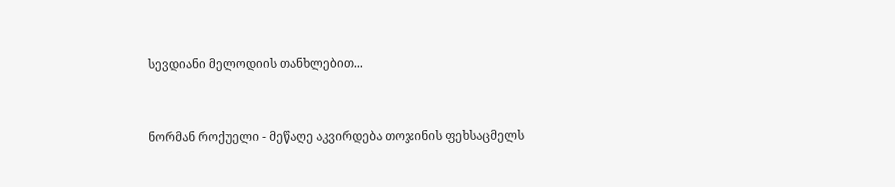სევდიანი მელოდიის თანხლებით...


ნორმან როქუელი - მეწაღე აკვირდება თოჯინის ფეხსაცმელს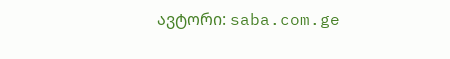ავტორი: saba.com.ge